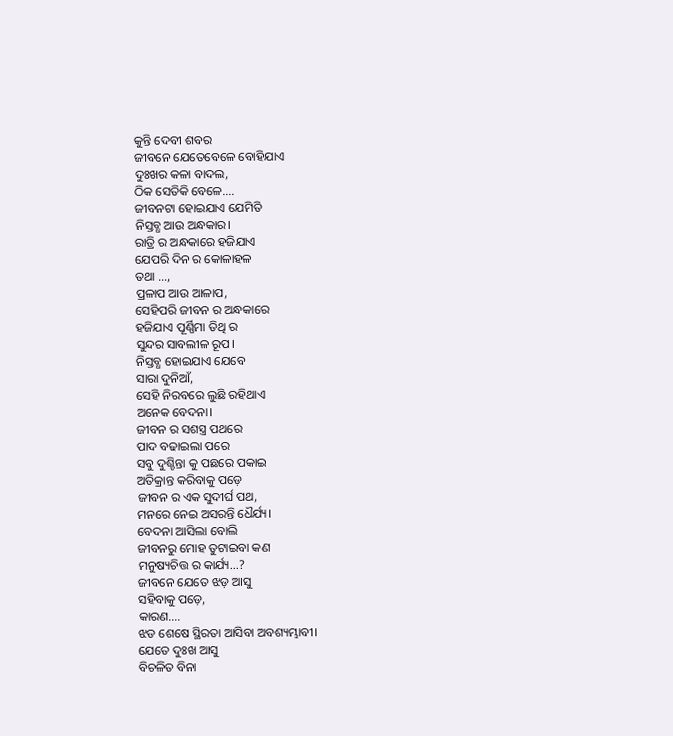କୁନ୍ତି ଦେବୀ ଶବର
ଜୀବନେ ଯେତେବେଳେ ବୋହିଯାଏ
ଦୁଃଖର କଳା ବାଦଲ,
ଠିକ ସେତିକି ବେଳେ….
ଜୀବନଟା ହୋଇଯାଏ ଯେମିତି
ନିସ୍ତବ୍ଧ ଆଉ ଅନ୍ଧକାର।
ରାତ୍ରି ର ଅନ୍ଧକାରେ ହଜିଯାଏ
ଯେପରି ଦିନ ର କୋଳାହଳ
ତଥା …,
ପ୍ରଳାପ ଆଉ ଆଳାପ,
ସେହିପରି ଜୀବନ ର ଅନ୍ଧକାରେ
ହଜିଯାଏ ପୂର୍ଣ୍ଣିମା ତିଥି ର
ସୁନ୍ଦର ସାବଲୀଳ ରୂପ।
ନିସ୍ତବ୍ଧ ହୋଇଯାଏ ଯେବେ
ସାରା ଦୁନିଆଁ,
ସେହି ନିରବରେ ଲୁଛି ରହିଥାଏ
ଅନେକ ବେଦନା।
ଜୀବନ ର ସଶସ୍ତ୍ର ପଥରେ
ପାଦ ବଢାଇଲା ପରେ
ସବୁ ଦୁଶ୍ଚିନ୍ତା କୁ ପଛରେ ପକାଇ
ଅତିକ୍ରାନ୍ତ କରିବାକୁ ପଡ଼େ
ଜୀବନ ର ଏକ ସୁଦୀର୍ଘ ପଥ,
ମନରେ ନେଇ ଅସରନ୍ତି ଧୈର୍ଯ୍ୟ।
ବେଦନା ଆସିଲା ବୋଲି
ଜୀବନରୁ ମୋହ ତୁଟାଇବା କଣ
ମନୁଷ୍ୟଚିତ୍ତ ର କାର୍ଯ୍ୟ…?
ଜୀବନେ ଯେତେ ଝଡ଼ ଆସୁ
ସହିବାକୁ ପଡ଼େ,
କାରଣ….
ଝଡ ଶେଷେ ସ୍ଥିରତା ଆସିବା ଅବଶ୍ୟମ୍ଭାବୀ।
ଯେତେ ଦୁଃଖ ଆସୁ
ବିଚଳିତ ବିନା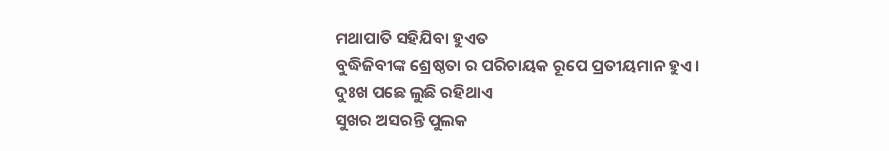ମଥାପାତି ସହିଯିବା ହୁଏତ
ବୁଦ୍ଧିଜିବୀଙ୍କ ଶ୍ରେଷ୍ଠତା ର ପରିଚାୟକ ରୂପେ ପ୍ରତୀୟମାନ ହୁଏ।
ଦୁଃଖ ପଛେ ଲୁଛି ରହିଥାଏ
ସୁଖର ଅସରନ୍ତି ପୁଲକ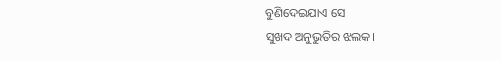ବୁଣିଦେଇଯାଏ ସେ
ସୁଖଦ ଅନୁଭୁତିର ଝଲକ।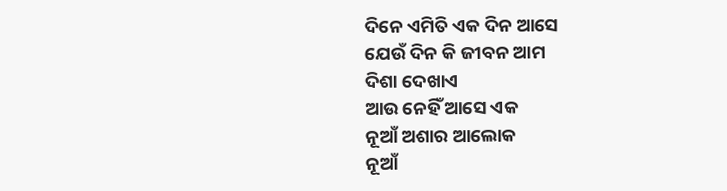ଦିନେ ଏମିତି ଏକ ଦିନ ଆସେ
ଯେଉଁ ଦିନ କି ଜୀବନ ଆମ
ଦିଶା ଦେଖାଏ
ଆଉ ନେହିଁ ଆସେ ଏକ
ନୂଆଁ ଅଶାର ଆଲୋକ
ନୂଆଁ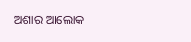ଅଶାର ଆଲୋକ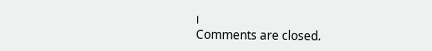।
Comments are closed.